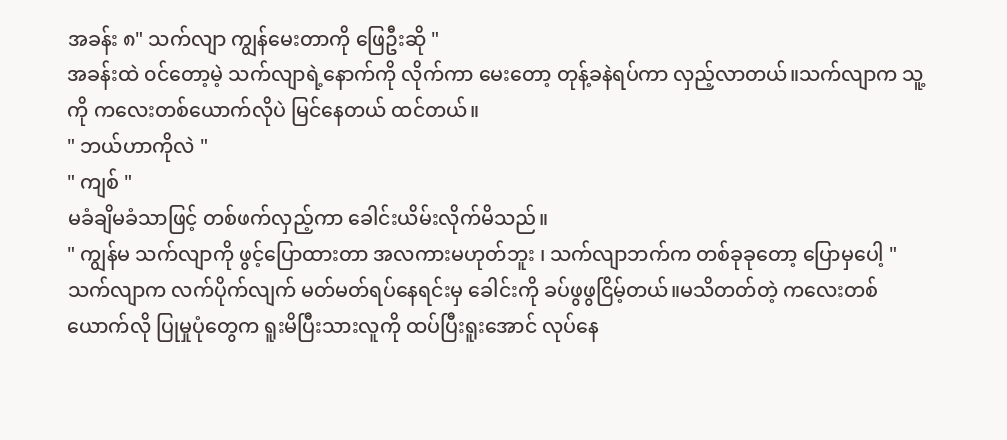အခန်း ၈" သက်လျာ ကျွန်မေးတာကို ဖြေဦးဆို "
အခန်းထဲ ၀င်တော့မဲ့ သက်လျာရဲ့နောက်ကို လိုက်ကာ မေးတော့ တုန့်ခနဲရပ်ကာ လှည့်လာတယ်။သက်လျာက သူ့ကို ကလေးတစ်ယောက်လိုပဲ မြင်နေတယ် ထင်တယ်။
" ဘယ်ဟာကိုလဲ "
" ကျစ် "
မခံချိမခံသာဖြင့် တစ်ဖက်လှည့်ကာ ခေါင်းယိမ်းလိုက်မိသည်။
" ကျွန်မ သက်လျာကို ဖွင့်ပြောထားတာ အလကားမဟုတ်ဘူး ၊ သက်လျာဘက်က တစ်ခုခုတော့ ပြောမှပေါ့ "
သက်လျာက လက်ပိုက်လျက် မတ်မတ်ရပ်နေရင်းမှ ခေါင်းကို ခပ်ဖွဖွငြိမ့်တယ်။မသိတတ်တဲ့ ကလေးတစ်ယောက်လို ပြုမှုပုံတွေက ရူးမိပြီးသားလူကို ထပ်ပြီးရူးအောင် လုပ်နေ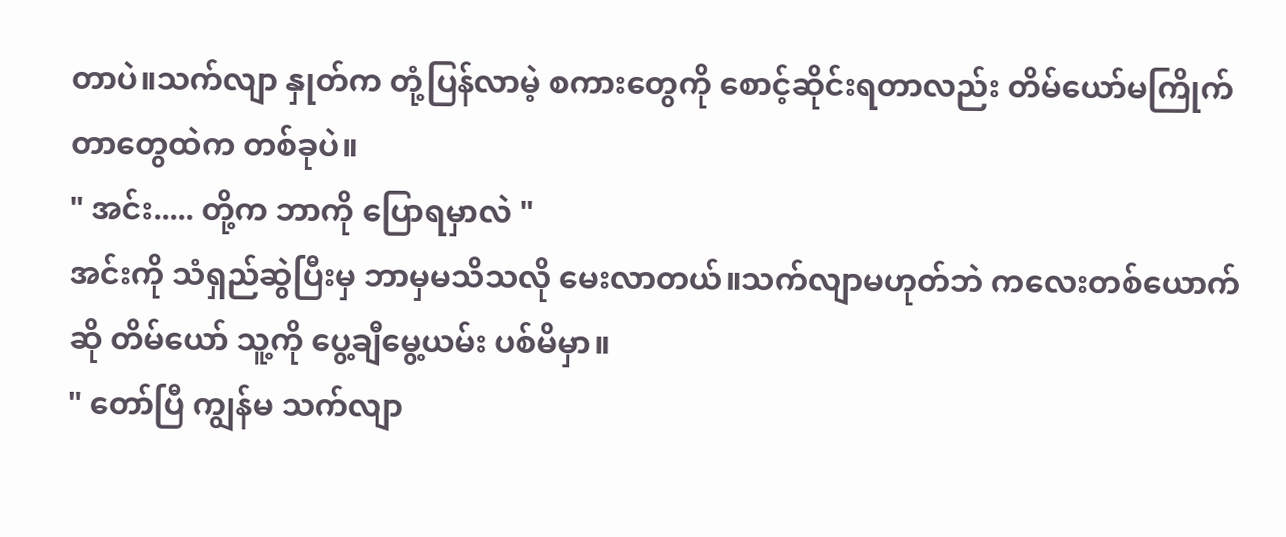တာပဲ။သက်လျာ နှုတ်က တုံ့ပြန်လာမဲ့ စကားတွေကို စောင့်ဆိုင်းရတာလည်း တိမ်ယော်မကြိုက်တာတွေထဲက တစ်ခုပဲ။
" အင်း..... တို့က ဘာကို ပြောရမှာလဲ "
အင်းကို သံရှည်ဆွဲပြီးမှ ဘာမှမသိသလို မေးလာတယ်။သက်လျာမဟုတ်ဘဲ ကလေးတစ်ယောက်ဆို တိမ်ယော် သူ့ကို ပွေ့ချီမွေ့ယမ်း ပစ်မိမှာ။
" တော်ပြီ ကျွန်မ သက်လျာ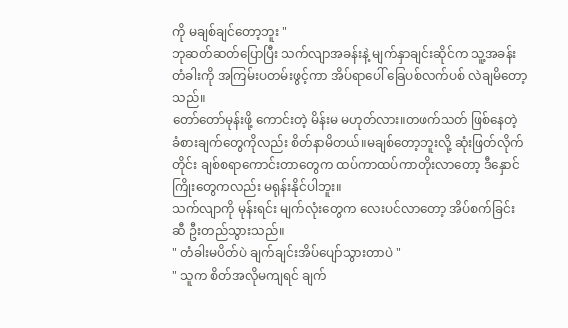ကို မချစ်ချင်တော့ဘူး "
ဘုဆတ်ဆတ်ပြောပြီး သက်လျာအခန်းနဲ့ မျက်နှာချင်းဆိုင်က သူ့အခန်းတံခါးကို အကြမ်းပတမ်းဖွင့်ကာ အိပ်ရာပေါ် ခြေပစ်လက်ပစ် လဲချမိတော့သည်။
တော်တော်မုန်းဖို့ ကောင်းတဲ့ မိန်းမ မဟုတ်လား။တဖက်သတ် ဖြစ်နေတဲ့ ခံစားချက်တွေကိုလည်း စိတ်နာမိတယ်။မချစ်တော့ဘူးလို့ ဆုံးဖြတ်လိုက်တိုင်း ချစ်စရာကောင်းတာတွေက ထပ်ကာထပ်ကာတိုးလာတော့ ဒီနှောင်ကြိုးတွေကလည်း မရုန်းနိုင်ပါဘူး။
သက်လျာကို မုန်းရင်း မျက်လုံးတွေက လေးပင်လာတော့ အိပ်စက်ခြင်းဆီ ဦးတည်သွားသည်။
" တံခါးမပိတ်ပဲ ချက်ချင်းအိပ်ပျော်သွားတာပဲ "
" သူက စိတ်အလိုမကျရင် ချက်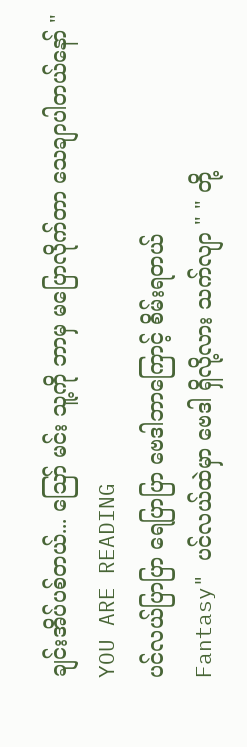ချင်းအိပ်ပစ်တယ်... ဪ မင်း သူ့ကို ဘာမှ မပြောလိုက်တာ သေချာပါတယ်နော် "
YOU ARE READING
ပင်လယ်ပြာပြာ ရေပြာပြာ ဗေဒါဘာကြောင့် စိမ်းရတယ်
Fantasy" ပင်လယ်ထဲမှာ ဗေဒါ ရှိလို့လား သက်လျာ " " တို့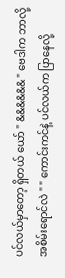ပင်လယ်မှာတော့ ရှိတယ် ယော် " &&&&&& " ဗေဒါက ဘာလို့ အစိမ်းရောင်လဲ " " ကောင်းကင်နဲ့ ပင်လယ်က ပြာနေလို့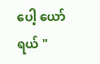ပေါ့ ယော်ရယ် "